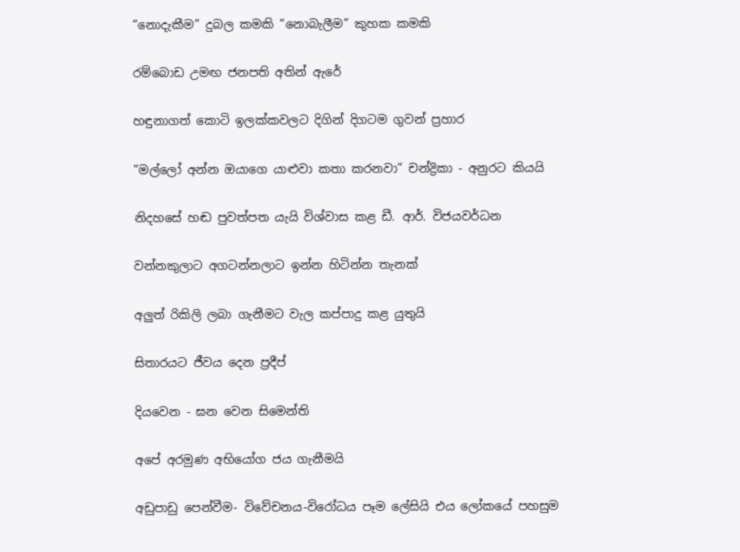“නොදැකීම” දුබල කමකි “නොබැලීම” කුහක කමකි

රම්බොඩ උමඟ ජනපති අතින් ඇරේ

හඳුනාගත් කොටි ඉලක්කවලට දිගින් දිගටම ගුවන් ප්‍රහාර

“මල්ලෝ අන්න ඔයාගෙ යාළුවා කතා කරනවා” චන්ද්‍රිකා - අනුරට කියයි

නිදහසේ හඬ පුවත්පත යැයි විශ්වාස කළ ඩී. ආර්. විජයවර්ධන

වන්නකුලාට අගටන්නලාට ඉන්න හිටින්න තැනක්

අලුත් රිකිලි ලබා ගැනීමට වැල කප්පාදු කළ යුතුයි

සිතාරයට ජීවය දෙන ප්‍රදීප්

දියවෙන - ඝන වෙන සිමෙන්ති

අපේ අරමුණ අභියෝග ජය ගැනීමයි

අඩුපාඩු පෙන්වීම- විවේචනය-විරෝධය පෑම ලේසියි එය ලෝකයේ පහසුම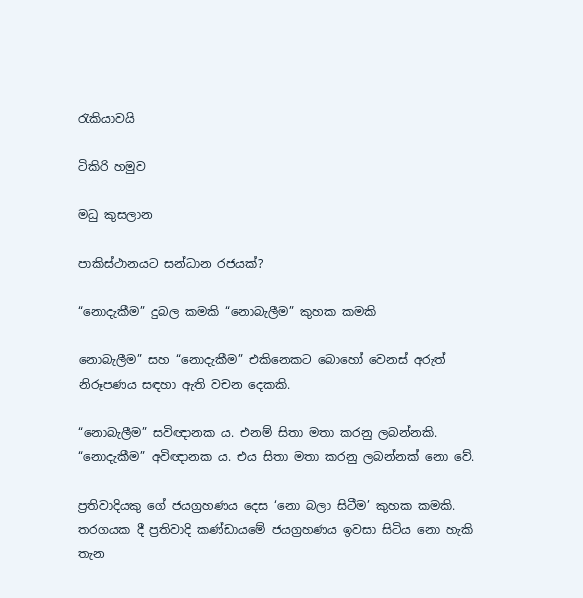රැකියාවයි

ටිකිරි හමුව

මධු කුසලාන

පාකිස්ථානයට සන්ධාන රජයක්?

“නොදැකීම” දුබල කමකි “නොබැලීම” කුහක කමකි

නොබැලීම” සහ “නොදැකීම” එකිනෙකට බොහෝ වෙනස් අරුත් නිරූපණය සඳහා ඇති වචන දෙකකි.

“නොබැලීම” සවිඥානක ය. එනම් සිතා මතා කරනු ලබන්නකි. “නොදැකීම” අවිඥානක ය. එය සිතා මතා කරනු ලබන්නක් නො වේ.

ප්‍රතිවාදියකු ගේ ජයග්‍රහණය දෙස ‘නො බලා සිටීම’ කුහක කමකි. තරගයක දී ප්‍රතිවාදි කණ්ඩායමේ ජයග්‍රහණය ඉවසා සිටිය නො හැකි තැන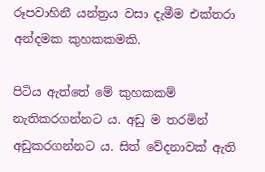රූපවාහිනී යන්ත්‍රය වසා දැමීම එක්තරා අන්දමක කුහකකමකි.

පිටිය ඇත්තේ මේ කුහකකම් නැතිකරගන්නට ය. අඩු ම තරමින් අඩුකරගන්නට ය. සිත් වේදනාවක් ඇති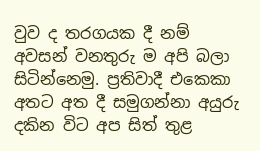වුව ද තරගයක දී නම් අවසන් වනතුරු ම අපි බලා සිටින්නෙමු. ප්‍රතිවාදී එකෙකා අතට අත දී සමුගන්නා අයුරු දකින විට අප සිත් තුළ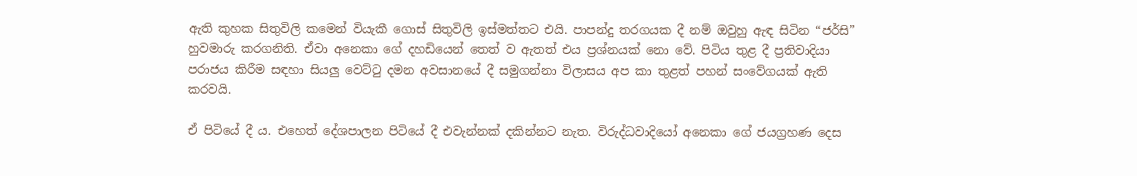ඇති කුහක සිතුවිලි කමෙන් වියැකී ගොස් සිතුවිලි ඉස්මත්තට එයි. පාපන්දු තරගයක දී නම් ඔවුහු ඇඳ සිටින “ජර්සි” හුවමාරු කරගනිති. ඒවා අනෙකා ගේ දහඩියෙන් තෙත් ව ඇතත් එය ප්‍රශ්නයක් නො වේ. පිටිය තුළ දී ප්‍රතිවාදියා පරාජය කිරීම සඳහා සියලු වෙට්ටු දමන අවසානයේ දී සමුගන්නා විලාසය අප කා තුළත් පහන් සංවේගයක් ඇති කරවයි.

ඒ පිටියේ දී ය. එහෙත් දේශපාලන පිටියේ දී එවැන්නක් දකින්නට නැත. විරුද්ධවාදියෝ අනෙකා ගේ ජයග්‍රහණ දෙස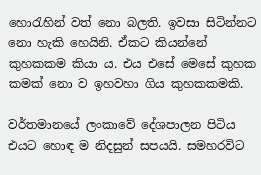හොරැහින් වත් නො බලති. ඉවසා සිටින්නට නො හැකි හෙයිනි. ඒකට කියන්නේ කුහකකම කියා ය. එය එසේ මෙසේ කුහක කමක් නො ව ඉහවහා ගිය කුහකකමකි.

වර්තමානයේ ලංකාවේ දේශපාලන පිටිය එයට හොඳ ම නිදසුන් සපයයි. සමහරවිට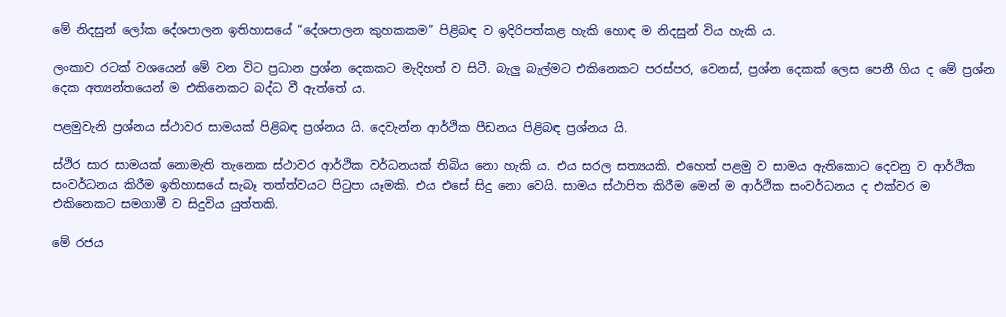මේ නිදසුන් ලෝක දේශපාලන ඉතිහාසයේ “දේශපාලන කුහකකම” පිළිබඳ ව ඉදිරිපත්කළ හැකි හොඳ ම නිදසුන් විය හැකි ය.

ලංකාව රටක් වශයෙන් මේ වන විට ප්‍රධාන ප්‍රශ්න දෙකකට මැදිහත් ව සිටී. බැලු බැල්මට එකිනෙකට පරස්පර, වෙනස්, ප්‍රශ්න දෙකක් ලෙස පෙනී ගිය ද මේ ප්‍රශ්න දෙක අත්‍යන්තයෙන් ම එකිනෙකට බද්ධ වී ඇත්තේ ය.

පළමුවැනි ප්‍රශ්නය ස්ථාවර සාමයක් පිළිබඳ ප්‍රශ්නය යි. දෙවැන්න ආර්ථික පීඩනය පිළිබඳ ප්‍රශ්නය යි.

ස්ථිර සාර සාමයක් නොමැති තැනෙක ස්ථාවර ආර්ථික වර්ධනයක් තිබිය නො හැකි ය. එය සරල සත්‍යයකි. එහෙත් පළමු ව සාමය ඇතිකොට දෙවනු ව ආර්ථික සංවර්ධනය කිරීම ඉතිහාසයේ සැබෑ තත්ත්වයට පිටුපා යෑමකි. එය එසේ සිදු නො වෙයි. සාමය ස්ථාපිත කිරීම මෙන් ම ආර්ථික සංවර්ධනය ද එක්වර ම එකිනෙකට සමගාමී ව සිදුවිය යුත්තකි.

මේ රජය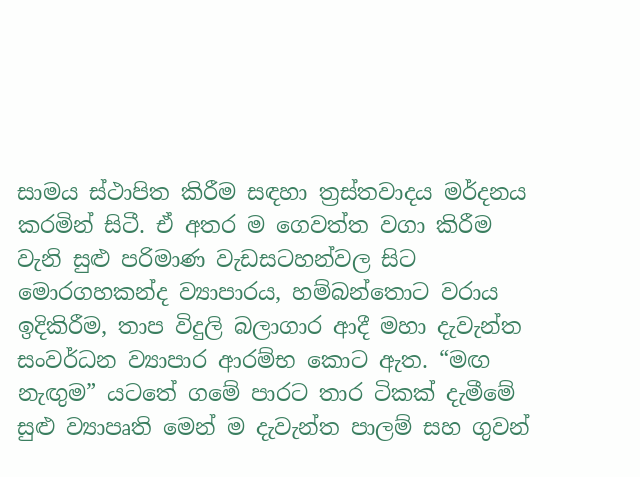සාමය ස්ථාපිත කිරීම සඳහා ත්‍රස්තවාදය මර්දනය කරමින් සිටී. ඒ අතර ම ගෙවත්ත වගා කිරීම වැනි සුළු පරිමාණ වැඩසටහන්වල සිට මොරගහකන්ද ව්‍යාපාරය, හම්බන්තොට වරාය ඉදිකිරීම, තාප විදුලි බලාගාර ආදී මහා දැවැන්ත සංවර්ධන ව්‍යාපාර ආරම්භ කොට ඇත. “මඟ නැඟුම” යටතේ ගමේ පාරට තාර ටිකක් දැමීමේ සුළු ව්‍යාපෘති මෙන් ම දැවැන්ත පාලම් සහ ගුවන්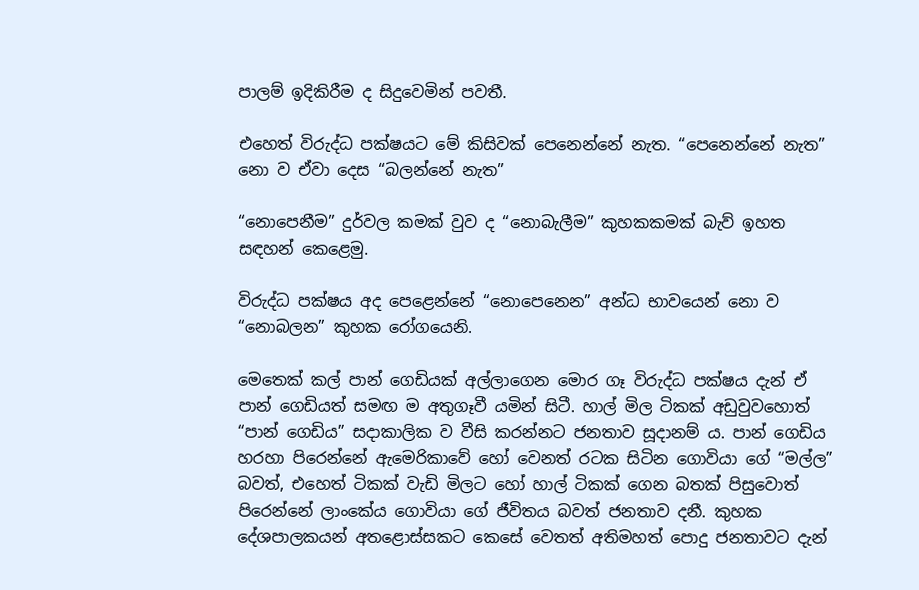පාලම් ඉදිකිරීම ද සිදුවෙමින් පවතී.

එහෙත් විරුද්ධ පක්ෂයට මේ කිසිවක් පෙනෙන්නේ නැත. “පෙනෙන්නේ නැත” නො ව ඒවා දෙස “බලන්නේ නැත”

“නොපෙනීම” දුර්වල කමක් වුව ද “නොබැලීම” කුහකකමක් බැව් ඉහත සඳහන් කෙළෙමු.

විරුද්ධ පක්ෂය අද පෙළෙන්නේ “නොපෙනෙන” අන්ධ භාවයෙන් නො ව “නොබලන” කුහක රෝගයෙනි.

මෙතෙක් කල් පාන් ගෙඩියක් අල්ලාගෙන මොර ගෑ විරුද්ධ පක්ෂය දැන් ඒ පාන් ගෙඩියත් සමඟ ම අතුගෑවී යමින් සිටී. හාල් මිල ටිකක් අඩුවුවහොත් “පාන් ගෙඩිය” සදාකාලික ව වීසි කරන්නට ජනතාව සූදානම් ය. පාන් ගෙඩිය හරහා පිරෙන්නේ ඇමෙරිකාවේ හෝ වෙනත් රටක සිටින ගොවියා ගේ “මල්ල” බවත්, එහෙත් ටිකක් වැඩි මිලට හෝ හාල් ටිකක් ගෙන බතක් පිසුවොත් පිරෙන්නේ ලාංකේය ගොවියා ගේ ජීවිතය බවත් ජනතාව දනී. කුහක දේශපාලකයන් අතළොස්සකට කෙසේ වෙතත් අතිමහත් පොදු ජනතාවට දැන්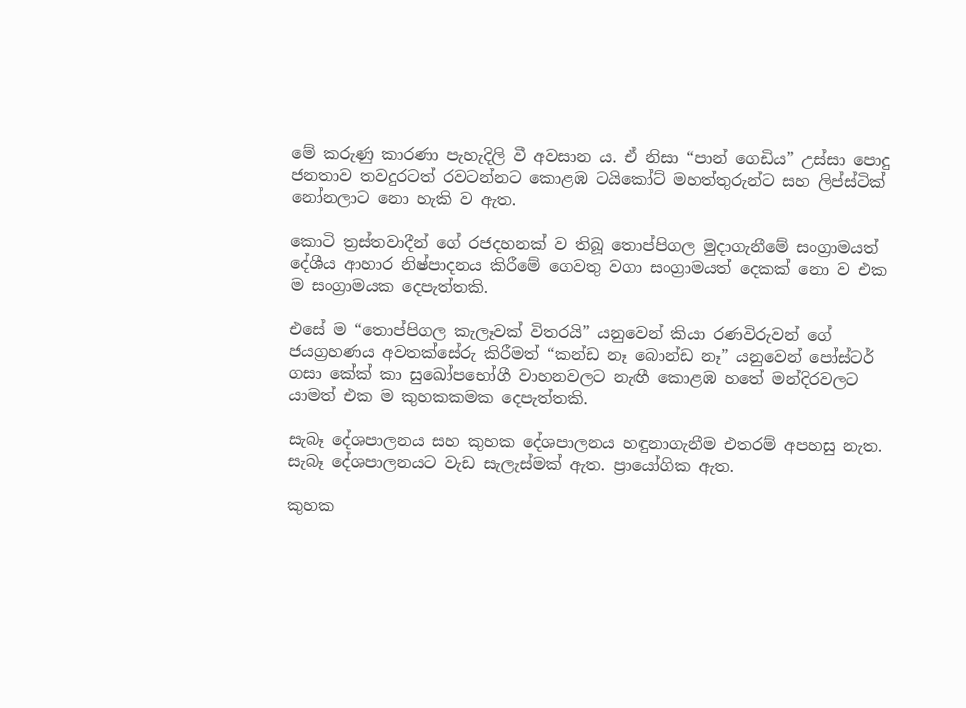මේ කරුණු කාරණා පැහැදිලි වී අවසාන ය. ඒ නිසා “පාන් ගෙඩිය” උස්සා පොදු ජනතාව තවදුරටත් රවටන්නට කොළඹ ටයිකෝට් මහත්තුරුන්ට සහ ලිප්ස්ටික් නෝනලාට නො හැකි ව ඇත.

කොටි ත්‍රස්තවාදීන් ගේ රජදහනක් ව තිබූ තොප්පිගල මුදාගැනීමේ සංග්‍රාමයත් දේශීය ආහාර නිෂ්පාදනය කිරීමේ ගෙවතු වගා සංග්‍රාමයත් දෙකක් නො ව එක ම සංග්‍රාමයක දෙපැත්තකි.

එසේ ම “තොප්පිගල කැලෑවක් විතරයි” යනුවෙන් කියා රණවිරුවන් ගේ ජයග්‍රහණය අවතක්සේරු කිරීමත් “කන්ඩ නෑ බොන්ඩ නෑ” යනුවෙන් පෝස්ටර් ගසා කේක් කා සුඛෝපභෝගී වාහනවලට නැඟී කොළඹ හතේ මන්දිරවලට යාමත් එක ම කුහකකමක දෙපැත්තකි.

සැබෑ දේශපාලනය සහ කුහක දේශපාලනය හඳුනාගැනීම එතරම් අපහසු නැත. සැබෑ දේශපාලනයට වැඩ සැලැස්මක් ඇත. ප්‍රායෝගික ඇත.

කුහක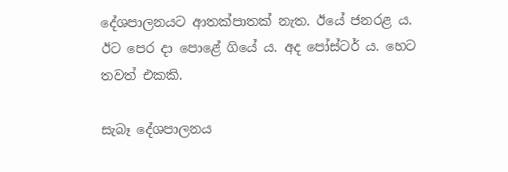දේශපාලනයට ආතක්පාතක් නැත. ඊයේ ජනරළ ය. ඊට පෙර දා පොළේ ගියේ ය. අද පෝස්ටර් ය. හෙට තවත් එකකි.

සැබෑ දේශපාලනය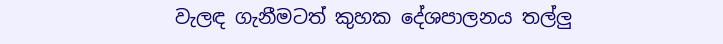වැලඳ ගැනීමටත් කුහක දේශපාලනය තල්ලු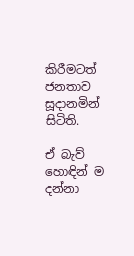කිරීමටත් ජනතාව සූදානමින් සිටිති.

ඒ බැව් හොඳින් ම දන්නා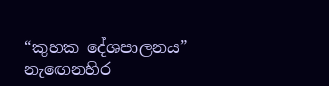“කුහක දේශපාලනය” නැඟෙනහිර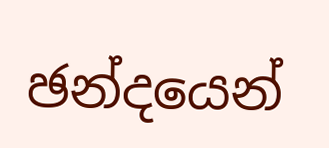ඡන්දයෙන්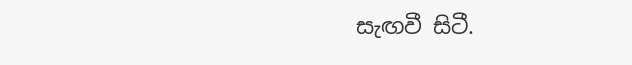සැඟවී සිටී.